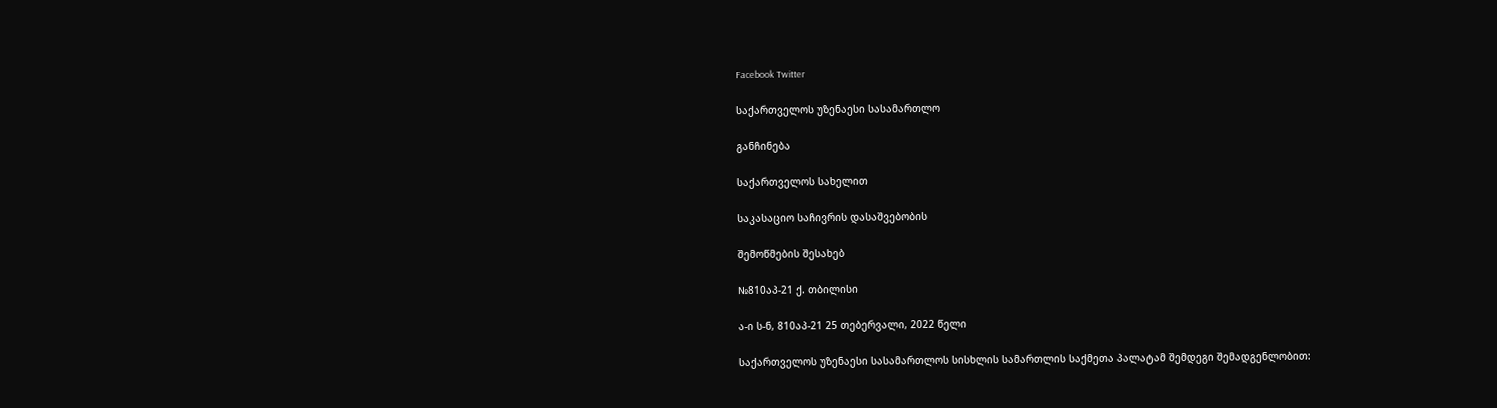Facebook Twitter

საქართველოს უზენაესი სასამართლო

განჩინება

საქართველოს სახელით

საკასაციო საჩივრის დასაშვებობის

შემოწმების შესახებ

№810აპ-21 ქ. თბილისი

ა-ი ს-ნ, 810აპ-21 25 თებერვალი, 2022 წელი

საქართველოს უზენაესი სასამართლოს სისხლის სამართლის საქმეთა პალატამ შემდეგი შემადგენლობით: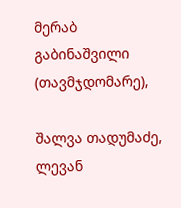მერაბ გაბინაშვილი (თავმჯდომარე),

შალვა თადუმაძე, ლევან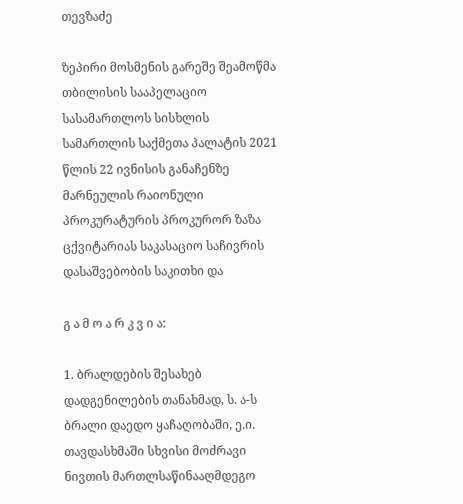თევზაძე

ზეპირი მოსმენის გარეშე შეამოწმა თბილისის სააპელაციო სასამართლოს სისხლის სამართლის საქმეთა პალატის 2021 წლის 22 ივნისის განაჩენზე მარნეულის რაიონული პროკურატურის პროკურორ ზაზა ცქვიტარიას საკასაციო საჩივრის დასაშვებობის საკითხი და

გ ა მ ო ა რ კ ვ ი ა:

1. ბრალდების შესახებ დადგენილების თანახმად, ს. ა-ს ბრალი დაედო ყაჩაღობაში, ე.ი. თავდასხმაში სხვისი მოძრავი ნივთის მართლსაწინააღმდეგო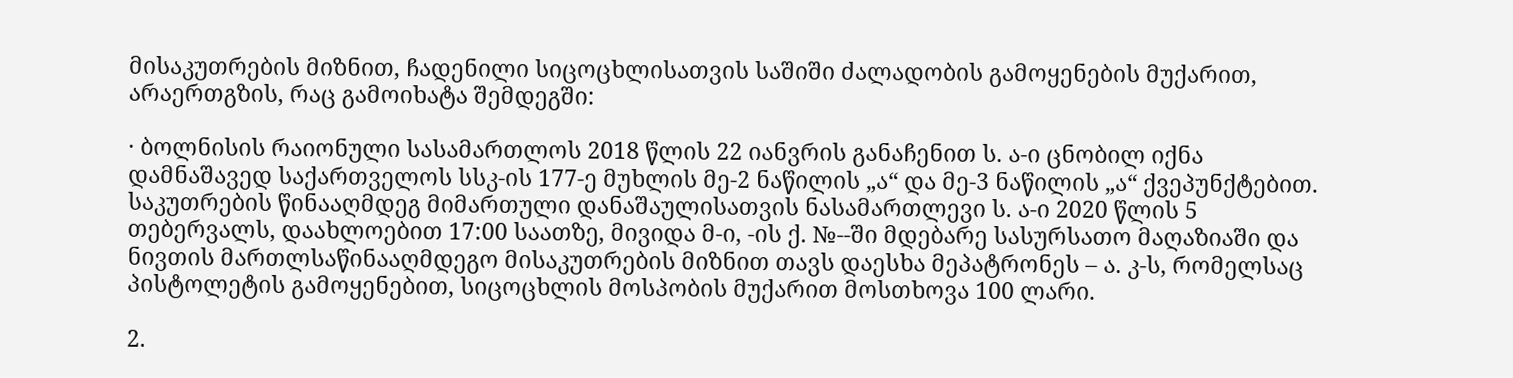მისაკუთრების მიზნით, ჩადენილი სიცოცხლისათვის საშიში ძალადობის გამოყენების მუქარით, არაერთგზის, რაც გამოიხატა შემდეგში:

· ბოლნისის რაიონული სასამართლოს 2018 წლის 22 იანვრის განაჩენით ს. ა-ი ცნობილ იქნა დამნაშავედ საქართველოს სსკ-ის 177-ე მუხლის მე-2 ნაწილის „ა“ და მე-3 ნაწილის „ა“ ქვეპუნქტებით. საკუთრების წინააღმდეგ მიმართული დანაშაულისათვის ნასამართლევი ს. ა-ი 2020 წლის 5 თებერვალს, დაახლოებით 17:00 საათზე, მივიდა მ-ი, -ის ქ. №--ში მდებარე სასურსათო მაღაზიაში და ნივთის მართლსაწინააღმდეგო მისაკუთრების მიზნით თავს დაესხა მეპატრონეს – ა. კ-ს, რომელსაც პისტოლეტის გამოყენებით, სიცოცხლის მოსპობის მუქარით მოსთხოვა 100 ლარი.

2.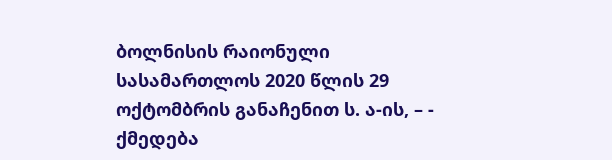ბოლნისის რაიონული სასამართლოს 2020 წლის 29 ოქტომბრის განაჩენით ს. ა-ის, – - ქმედება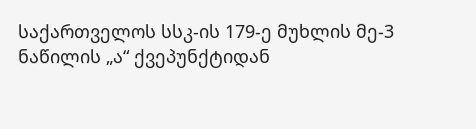საქართველოს სსკ-ის 179-ე მუხლის მე-3 ნაწილის „ა“ ქვეპუნქტიდან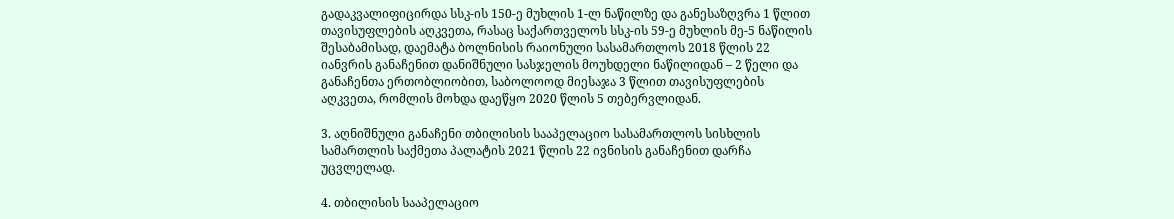გადაკვალიფიცირდა სსკ-ის 150-ე მუხლის 1-ლ ნაწილზე და განესაზღვრა 1 წლით თავისუფლების აღკვეთა, რასაც საქართველოს სსკ-ის 59-ე მუხლის მე-5 ნაწილის შესაბამისად, დაემატა ბოლნისის რაიონული სასამართლოს 2018 წლის 22 იანვრის განაჩენით დანიშნული სასჯელის მოუხდელი ნაწილიდან – 2 წელი და განაჩენთა ერთობლიობით, საბოლოოდ მიესაჯა 3 წლით თავისუფლების აღკვეთა, რომლის მოხდა დაეწყო 2020 წლის 5 თებერვლიდან.

3. აღნიშნული განაჩენი თბილისის სააპელაციო სასამართლოს სისხლის სამართლის საქმეთა პალატის 2021 წლის 22 ივნისის განაჩენით დარჩა უცვლელად.

4. თბილისის სააპელაციო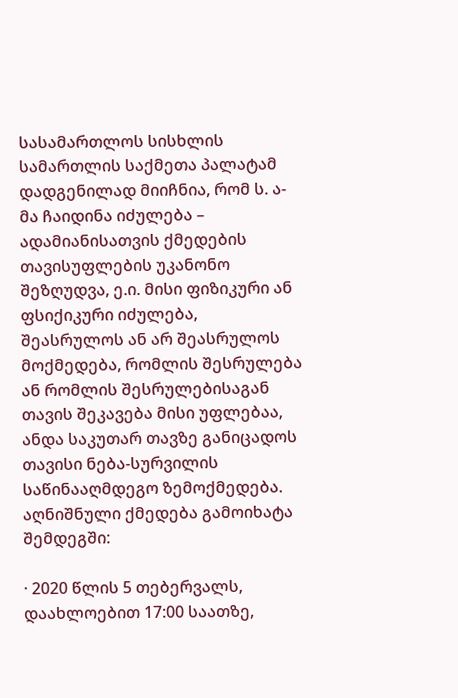სასამართლოს სისხლის სამართლის საქმეთა პალატამ დადგენილად მიიჩნია, რომ ს. ა-მა ჩაიდინა იძულება – ადამიანისათვის ქმედების თავისუფლების უკანონო შეზღუდვა, ე.ი. მისი ფიზიკური ან ფსიქიკური იძულება, შეასრულოს ან არ შეასრულოს მოქმედება, რომლის შესრულება ან რომლის შესრულებისაგან თავის შეკავება მისი უფლებაა, ანდა საკუთარ თავზე განიცადოს თავისი ნება-სურვილის საწინააღმდეგო ზემოქმედება. აღნიშნული ქმედება გამოიხატა შემდეგში:

· 2020 წლის 5 თებერვალს, დაახლოებით 17:00 საათზე,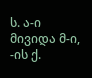ს. ა-ი მივიდა მ-ი, -ის ქ.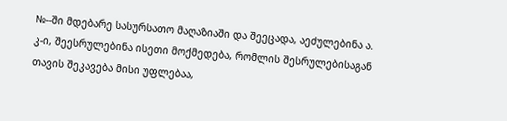№--ში მდებარე სასურსათო მაღაზიაში და შეეცადა, აეძულებინა ა. კ-ი, შეესრულებინა ისეთი მოქმედება, რომლის შესრულებისაგან თავის შეკავება მისი უფლებაა,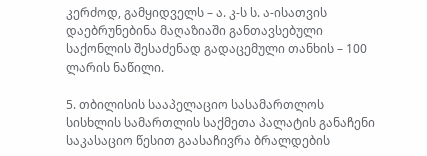კერძოდ, გამყიდველს – ა. კ-ს ს. ა-ისათვის დაებრუნებინა მაღაზიაში განთავსებული საქონლის შესაძენად გადაცემული თანხის – 100 ლარის ნაწილი.

5. თბილისის სააპელაციო სასამართლოს სისხლის სამართლის საქმეთა პალატის განაჩენი საკასაციო წესით გაასაჩივრა ბრალდების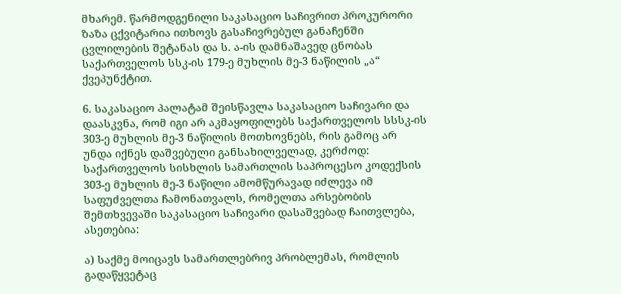მხარემ. წარმოდგენილი საკასაციო საჩივრით პროკურორი ზაზა ცქვიტარია ითხოვს გასაჩივრებულ განაჩენში ცვლილების შეტანას და ს. ა-ის დამნაშავედ ცნობას საქართველოს სსკ-ის 179-ე მუხლის მე-3 ნაწილის „ა“ ქვეპუნქტით.

6. საკასაციო პალატამ შეისწავლა საკასაციო საჩივარი და დაასკვნა, რომ იგი არ აკმაყოფილებს საქართველოს სსსკ-ის 303-ე მუხლის მე-3 ნაწილის მოთხოვნებს, რის გამოც არ უნდა იქნეს დაშვებული განსახილველად, კერძოდ: საქართველოს სისხლის სამართლის საპროცესო კოდექსის 303-ე მუხლის მე-3 ნაწილი ამომწურავად იძლევა იმ საფუძველთა ჩამონათვალს, რომელთა არსებობის შემთხვევაში საკასაციო საჩივარი დასაშვებად ჩაითვლება, ასეთებია:

ა) საქმე მოიცავს სამართლებრივ პრობლემას, რომლის გადაწყვეტაც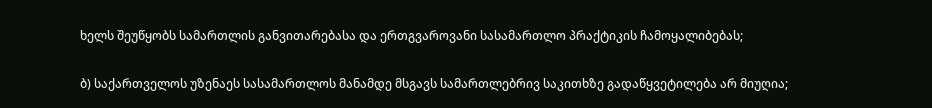ხელს შეუწყობს სამართლის განვითარებასა და ერთგვაროვანი სასამართლო პრაქტიკის ჩამოყალიბებას;

ბ) საქართველოს უზენაეს სასამართლოს მანამდე მსგავს სამართლებრივ საკითხზე გადაწყვეტილება არ მიუღია;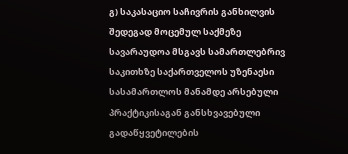გ) საკასაციო საჩივრის განხილვის შედეგად მოცემულ საქმეზე სავარაუდოა მსგავს სამართლებრივ საკითხზე საქართველოს უზენაესი სასამართლოს მანამდე არსებული პრაქტიკისაგან განსხვავებული გადაწყვეტილების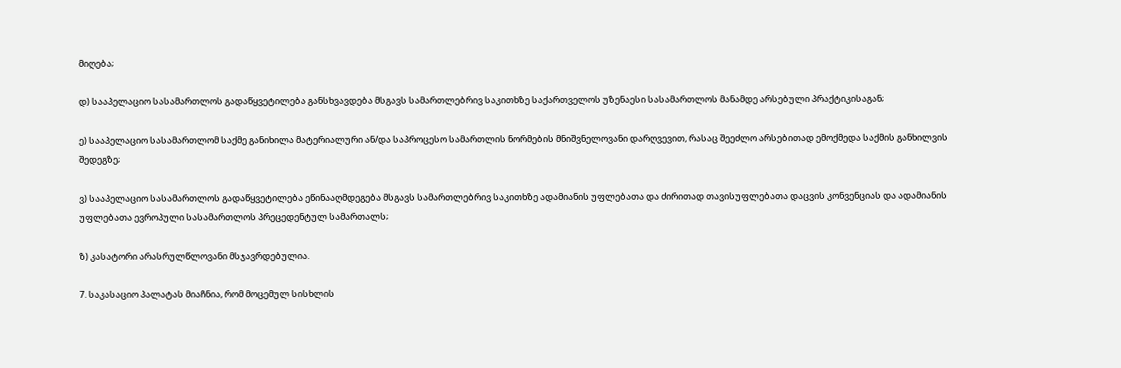მიღება;

დ) სააპელაციო სასამართლოს გადაწყვეტილება განსხვავდება მსგავს სამართლებრივ საკითხზე საქართველოს უზენაესი სასამართლოს მანამდე არსებული პრაქტიკისაგან;

ე) სააპელაციო სასამართლომ საქმე განიხილა მატერიალური ან/და საპროცესო სამართლის ნორმების მნიშვნელოვანი დარღვევით, რასაც შეეძლო არსებითად ემოქმედა საქმის განხილვის შედეგზე;

ვ) სააპელაციო სასამართლოს გადაწყვეტილება ეწინააღმდეგება მსგავს სამართლებრივ საკითხზე ადამიანის უფლებათა და ძირითად თავისუფლებათა დაცვის კონვენციას და ადამიანის უფლებათა ევროპული სასამართლოს პრეცედენტულ სამართალს;

ზ) კასატორი არასრულწლოვანი მსჯავრდებულია.

7. საკასაციო პალატას მიაჩნია, რომ მოცემულ სისხლის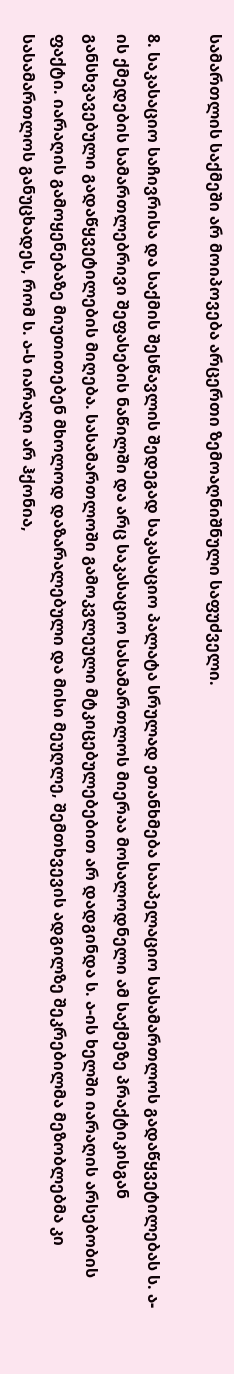სამართლის საქმეში არ მოიპოვება არცერთი ზემოაღნიშნული საფუძველი.

8. საკასაციო საჩივრისა და საქმის შესწავლის შედეგად საკასაციო პალატა სრულად ეთანხმება სააპელაციო სასამართლოს გადაწყვეტილებას ს. ა-ის ქმედების სამართლებრივი შეფასების ნაწილში და არც საკასაციო სასამართლოს მიერაა მოსალოდნელი ამ საქმეზე პრაქტიკისგან განსხვავებული გადაწყვეტილების მიღება. სასამართლოში გამოკვლეული მტკიცებულებებით არ დადგინდა ს. ა-ის ხელში იარაღის არსებობის ფაქტი. იარაღის გამოყენებაზე მიუთითებენ მხოლოდ დაზარალებული და მისი მეუღლე, შემთხვევის ადგილზე შეკრებილმა მეზობლებმა კი სასამართლოს განუცხადეს, რომ ს. ა-ს იარაღი არ ჰქონია,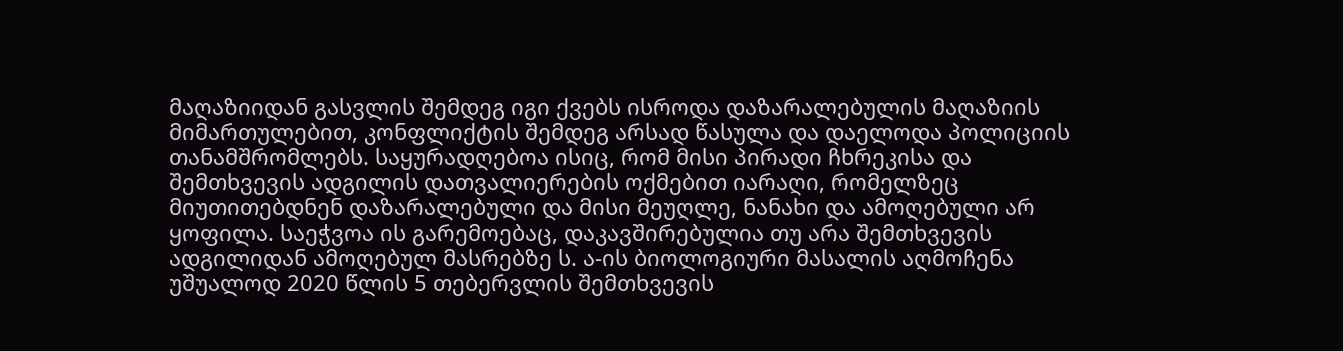მაღაზიიდან გასვლის შემდეგ იგი ქვებს ისროდა დაზარალებულის მაღაზიის მიმართულებით, კონფლიქტის შემდეგ არსად წასულა და დაელოდა პოლიციის თანამშრომლებს. საყურადღებოა ისიც, რომ მისი პირადი ჩხრეკისა და შემთხვევის ადგილის დათვალიერების ოქმებით იარაღი, რომელზეც მიუთითებდნენ დაზარალებული და მისი მეუღლე, ნანახი და ამოღებული არ ყოფილა. საეჭვოა ის გარემოებაც, დაკავშირებულია თუ არა შემთხვევის ადგილიდან ამოღებულ მასრებზე ს. ა-ის ბიოლოგიური მასალის აღმოჩენა უშუალოდ 2020 წლის 5 თებერვლის შემთხვევის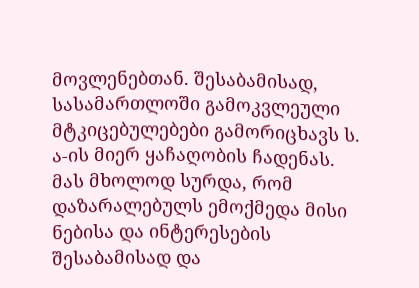მოვლენებთან. შესაბამისად, სასამართლოში გამოკვლეული მტკიცებულებები გამორიცხავს ს. ა-ის მიერ ყაჩაღობის ჩადენას. მას მხოლოდ სურდა, რომ დაზარალებულს ემოქმედა მისი ნებისა და ინტერესების შესაბამისად და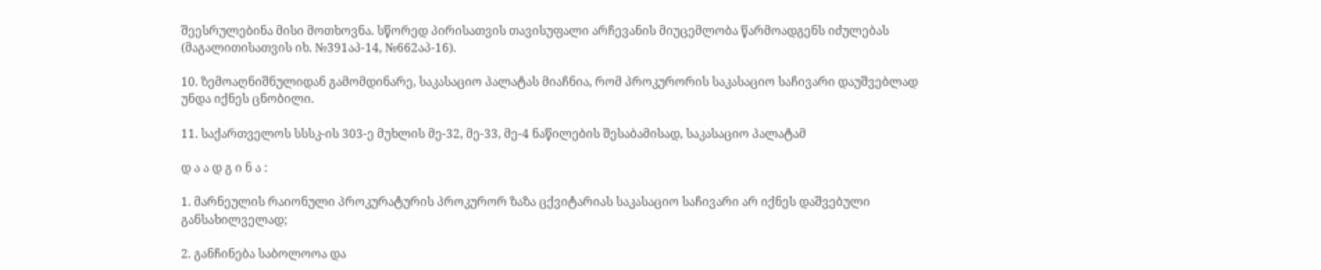შეესრულებინა მისი მოთხოვნა. სწორედ პირისათვის თავისუფალი არჩევანის მიუცემლობა წარმოადგენს იძულებას (მაგალითისათვის იხ. №391აპ-14, №662აპ-16).

10. ზემოაღნიშნულიდან გამომდინარე, საკასაციო პალატას მიაჩნია, რომ პროკურორის საკასაციო საჩივარი დაუშვებლად უნდა იქნეს ცნობილი.

11. საქართველოს სსსკ-ის 303-ე მუხლის მე-32, მე-33, მე-4 ნაწილების შესაბამისად, საკასაციო პალატამ

დ ა ა დ გ ი ნ ა :

1. მარნეულის რაიონული პროკურატურის პროკურორ ზაზა ცქვიტარიას საკასაციო საჩივარი არ იქნეს დაშვებული განსახილველად;

2. განჩინება საბოლოოა და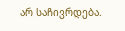არ საჩივრდება.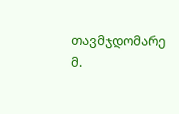თავმჯდომარე მ.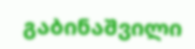გაბინაშვილი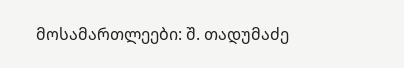მოსამართლეები: შ. თადუმაძე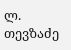ლ. თევზაძე